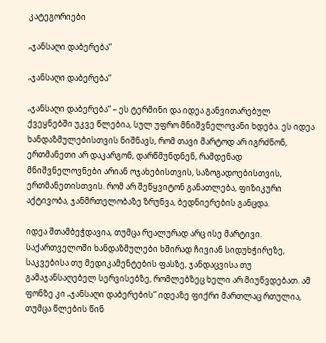კატეგორიები

„ჯანსაღი დაბერება“

„ჯანსაღი დაბერება“

„ჯანსაღი დაბერება“ – ეს ტერმინი და იდეა განვითარებულ ქვეყნებში უკვე წლებია, სულ უფრო მნიშვნელოვანი ხდება. ეს იდეა ხანდაზმულებისთვის ნიშნავს, რომ თავი მარტოდ არ იგრძნონ, ერთმანეთი არ დაკარგონ, დარწმუნდნენ, რამდენად მნიშვნელოვნები არიან ოჯახებისთვის, საზოგადოებისთვის, ერთმანეთისთვის. რომ არ შეწყვიტონ განათლება, ფიზიკური აქტივობა, ჯანმრთელობაზე ზრუნვა, ბედნიერების განცდა.

იდეა შთამბეჭდავია, თუმცა რეალურად არც ისე მარტივი. საქართველოში ხანდაზმულები ხშირად ჩივიან სიდუხჭირეზე, საკვებისა თუ მედიკამენტების ფასზე, ჯანდაცვისა თუ გამაჯანსაღებელ სერვისებზე, რომლებზეც ხელი არ მიუწვდებათ. ამ ფონზე კი „ჯანსაღი დაბერების“ იდეაზე ფიქრი მართლაც რთულია, თუმცა წლების წინ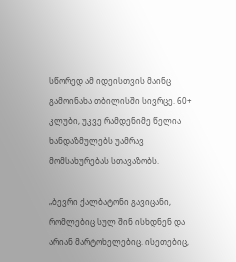სწორედ ამ იდეისთვის მაინც გამოინახა თბილისში სივრცე. 60+ კლუბი, უკვე რამდენიმე წელია ხანდაზმულებს უამრავ მომსახურებას სთავაზობს.

„ბევრი ქალბატონი გავიცანი, რომლებიც სულ შინ ისხდნენ და არიან მარტოხელებიც. ისეთებიც,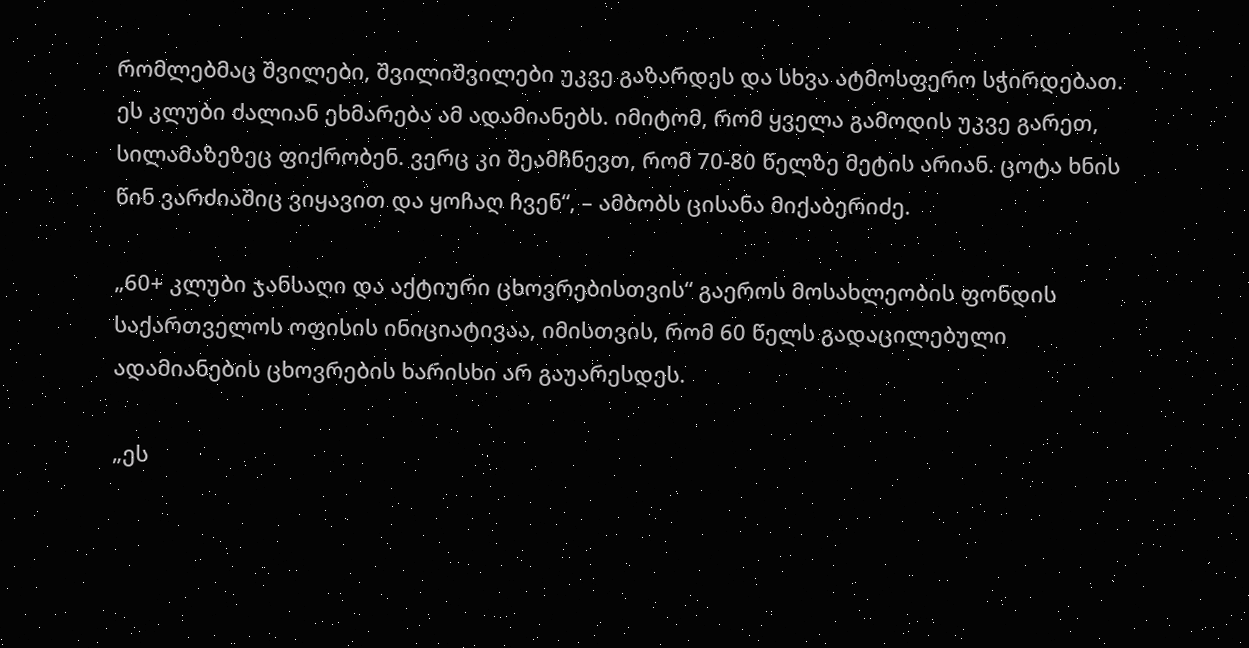რომლებმაც შვილები, შვილიშვილები უკვე გაზარდეს და სხვა ატმოსფერო სჭირდებათ. ეს კლუბი ძალიან ეხმარება ამ ადამიანებს. იმიტომ, რომ ყველა გამოდის უკვე გარეთ, სილამაზეზეც ფიქრობენ. ვერც კი შეამჩნევთ, რომ 70-80 წელზე მეტის არიან. ცოტა ხნის წინ ვარძიაშიც ვიყავით და ყოჩაღ ჩვენ“, – ამბობს ცისანა მიქაბერიძე.

„60+ კლუბი ჯანსაღი და აქტიური ცხოვრებისთვის“ გაეროს მოსახლეობის ფონდის საქართველოს ოფისის ინიციატივაა, იმისთვის, რომ 60 წელს გადაცილებული ადამიანების ცხოვრების ხარისხი არ გაუარესდეს.

„ეს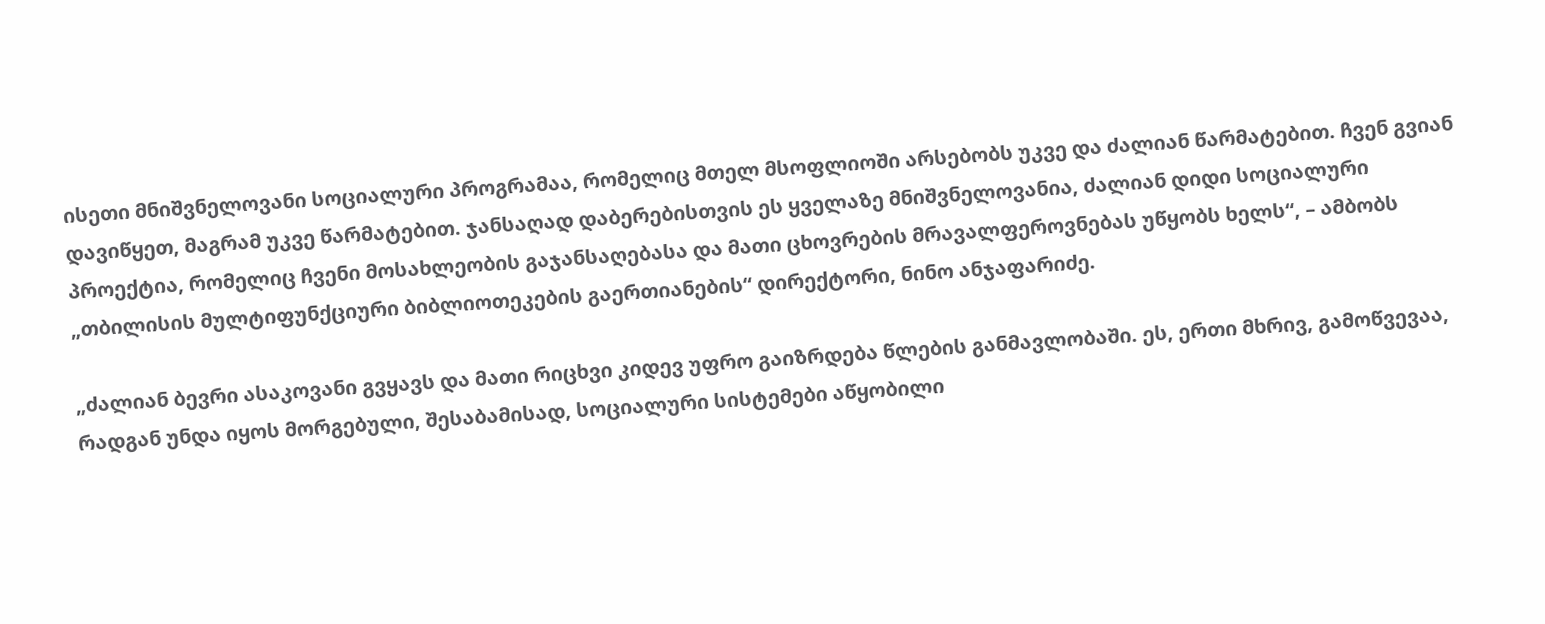ისეთი მნიშვნელოვანი სოციალური პროგრამაა, რომელიც მთელ მსოფლიოში არსებობს უკვე და ძალიან წარმატებით. ჩვენ გვიან დავიწყეთ, მაგრამ უკვე წარმატებით. ჯანსაღად დაბერებისთვის ეს ყველაზე მნიშვნელოვანია, ძალიან დიდი სოციალური პროექტია, რომელიც ჩვენი მოსახლეობის გაჯანსაღებასა და მათი ცხოვრების მრავალფეროვნებას უწყობს ხელს“, – ამბობს „თბილისის მულტიფუნქციური ბიბლიოთეკების გაერთიანების“ დირექტორი, ნინო ანჯაფარიძე.

„ძალიან ბევრი ასაკოვანი გვყავს და მათი რიცხვი კიდევ უფრო გაიზრდება წლების განმავლობაში. ეს, ერთი მხრივ, გამოწვევაა, რადგან უნდა იყოს მორგებული, შესაბამისად, სოციალური სისტემები აწყობილი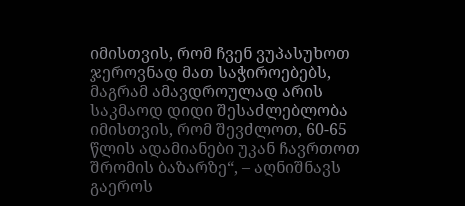იმისთვის, რომ ჩვენ ვუპასუხოთ ჯეროვნად მათ საჭიროებებს, მაგრამ ამავდროულად არის საკმაოდ დიდი შესაძლებლობა იმისთვის, რომ შევძლოთ, 60-65 წლის ადამიანები უკან ჩავრთოთ შრომის ბაზარზე“, – აღნიშნავს გაეროს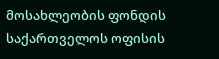მოსახლეობის ფონდის საქართველოს ოფისის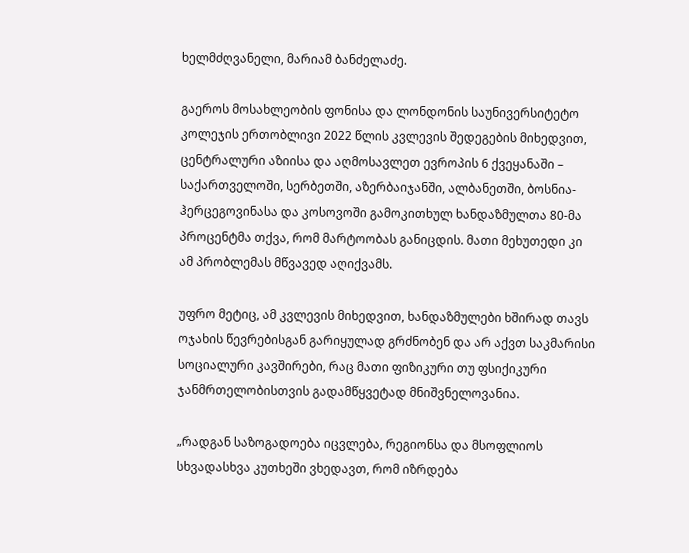ხელმძღვანელი, მარიამ ბანძელაძე.

გაეროს მოსახლეობის ფონისა და ლონდონის საუნივერსიტეტო კოლეჯის ერთობლივი 2022 წლის კვლევის შედეგების მიხედვით, ცენტრალური აზიისა და აღმოსავლეთ ევროპის 6 ქვეყანაში – საქართველოში, სერბეთში, აზერბაიჯანში, ალბანეთში, ბოსნია-ჰერცეგოვინასა და კოსოვოში გამოკითხულ ხანდაზმულთა 80-მა პროცენტმა თქვა, რომ მარტოობას განიცდის. მათი მეხუთედი კი ამ პრობლემას მწვავედ აღიქვამს.

უფრო მეტიც, ამ კვლევის მიხედვით, ხანდაზმულები ხშირად თავს ოჯახის წევრებისგან გარიყულად გრძნობენ და არ აქვთ საკმარისი სოციალური კავშირები, რაც მათი ფიზიკური თუ ფსიქიკური ჯანმრთელობისთვის გადამწყვეტად მნიშვნელოვანია.

„რადგან საზოგადოება იცვლება, რეგიონსა და მსოფლიოს სხვადასხვა კუთხეში ვხედავთ, რომ იზრდება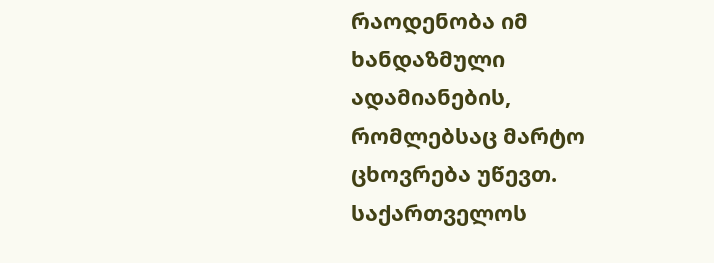რაოდენობა იმ ხანდაზმული ადამიანების, რომლებსაც მარტო ცხოვრება უწევთ. საქართველოს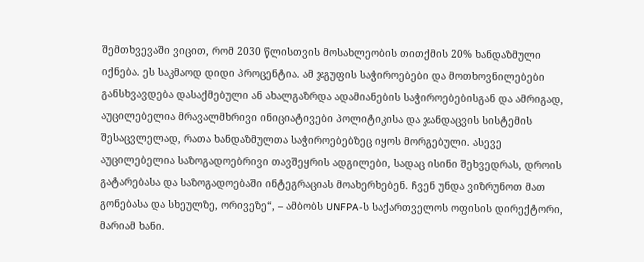შემთხვევაში ვიცით, რომ 2030 წლისთვის მოსახლეობის თითქმის 20% ხანდაზმული იქნება. ეს საკმაოდ დიდი პროცენტია. ამ ჯგუფის საჭიროებები და მოთხოვნილებები განსხვავდება დასაქმებული ან ახალგაზრდა ადამიანების საჭიროებებისგან და ამრიგად, აუცილებელია მრავალმხრივი ინიციატივები პოლიტიკისა და ჯანდაცვის სისტემის შესაცვლელად, რათა ხანდაზმულთა საჭიროებებზეც იყოს მორგებული. ასევე აუცილებელია საზოგადოებრივი თავშეყრის ადგილები, სადაც ისინი შეხვედრას, დროის გატარებასა და საზოგადოებაში ინტეგრაციას მოახერხებენ. ჩვენ უნდა ვიზრუნოთ მათ გონებასა და სხეულზე, ორივეზე“, – ამბობს UNFPA-ს საქართველოს ოფისის დირექტორი, მარიამ ხანი.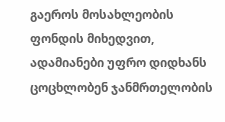გაეროს მოსახლეობის ფონდის მიხედვით, ადამიანები უფრო დიდხანს ცოცხლობენ ჯანმრთელობის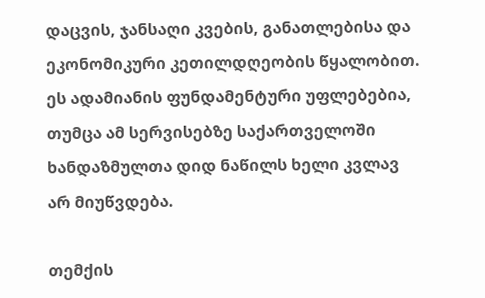დაცვის, ჯანსაღი კვების, განათლებისა და ეკონომიკური კეთილდღეობის წყალობით. ეს ადამიანის ფუნდამენტური უფლებებია, თუმცა ამ სერვისებზე საქართველოში ხანდაზმულთა დიდ ნაწილს ხელი კვლავ არ მიუწვდება.

თემქის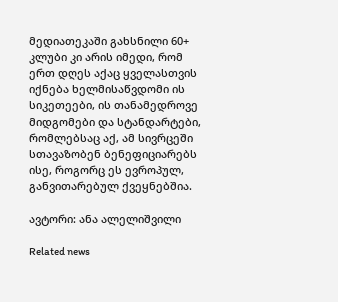მედიათეკაში გახსნილი 60+ კლუბი კი არის იმედი, რომ ერთ დღეს აქაც ყველასთვის იქნება ხელმისაწვდომი ის სიკეთეები, ის თანამედროვე მიდგომები და სტანდარტები, რომლებსაც აქ, ამ სივრცეში სთავაზობენ ბენეფიციარებს ისე, როგორც ეს ევროპულ, განვითარებულ ქვეყნებშია.

ავტორი: ანა ალელიშვილი

Related news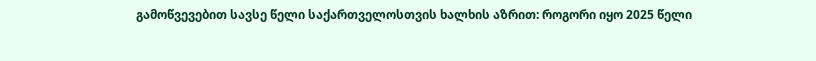გამოწვევებით სავსე წელი საქართველოსთვის ხალხის აზრით: როგორი იყო 2025 წელი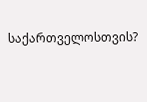საქართველოსთვის?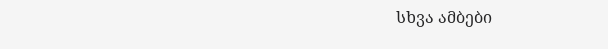სხვა ამბები